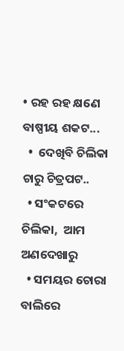• ରହ ରହ କ୍ଷଣେ ବାଷ୍ପୀୟ ଶକଟ...
  •  ଦେଖିବି ଚିଲିକା ଚାରୁ ଚିତ୍ରପଟ..
  • ସଂକଟରେ ଚିଲିକା,  ଆମ ଅଣଦେଖାରୁ
  • ସମୟର ଚୋରା ବାଲିରେ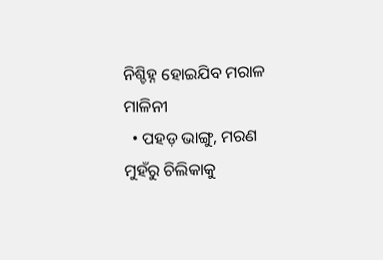ନିଶ୍ଚିହ୍ନ ହୋଇଯିବ ମରାଳ ମାଳିନୀ
  • ପହଡ଼ ଭାଙ୍ଗୁ, ମରଣ ମୁହଁରୁ ଚିଲିକାକୁ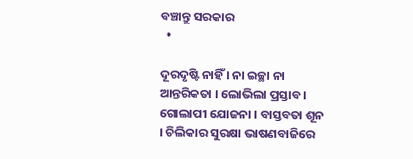ବଞ୍ଚାନ୍ତୁ ସରକାର
  •

ଦୂରଦୃଷ୍ଟି ନାହିଁ । ନା ଇଚ୍ଛା ନା ଆନ୍ତରିକତା । ଲୋଭିଲା ପ୍ରସ୍ତାବ । ଗୋଲାପୀ ଯୋଜନା । ବାସ୍ତବତା ଶୂନ । ଚିଲିକାର ସୁରକ୍ଷା ଭାଷଣବାଜିରେ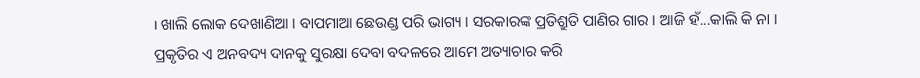। ଖାଲି ଲୋକ ଦେଖାଣିଆ । ବାପମାଆ ଛେଉଣ୍ଡ ପରି ଭାଗ୍ୟ । ସରକାରଙ୍କ ପ୍ରତିଶ୍ରୁତି ପାଣିର ଗାର । ଆଜି ହଁ...କାଲି କି ନା । ପ୍ରକୃତିର ଏ ଅନବଦ୍ୟ ଦାନକୁ ସୁରକ୍ଷା ଦେବା ବଦଳରେ ଆମେ ଅତ୍ୟାଚାର କରି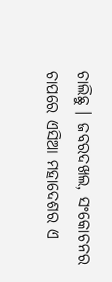ଚାଲିଛୁ । ଜବରଦଖଲ, ସଂକୋଚନର ଚାପରେ ଏସିଆ ମହାଦେଶର ଏ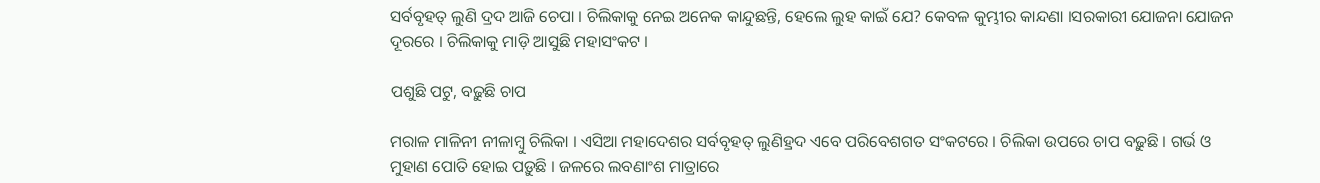ସର୍ବବୃହତ୍‌ ଲୁଣି ଦ୍ରଦ ଆଜି ଚେପା । ଚିଲିକାକୁ ନେଇ ଅନେକ କାନ୍ଦୁଛନ୍ତି, ହେଲେ ଲୁହ କାଇଁ ଯେ? କେବଳ କୁମ୍ଭୀର କାନ୍ଦଣା ।ସରକାରୀ ଯୋଜନା ଯୋଜନ ଦୂରରେ । ଚିଲିକାକୁ ମାଡ଼ି ଆସୁଛି ମହାସଂକଟ ।

ପଶୁଛି ପଟୁ, ବଢ଼ୁଛି ଚାପ

ମରାଳ ମାଳିନୀ ନୀଳାମ୍ବୁ ଚିଲିକା । ଏସିଆ ମହାଦେଶର ସର୍ବବୃହତ୍‌ ଲୁଣିହ୍ରଦ ଏବେ ପରିବେଶଗତ ସଂକଟରେ । ଚିଲିକା ଉପରେ ଚାପ ବଢ଼ୁଛି । ଗର୍ଭ ଓ ମୁହାଣ ପୋତି ହୋଇ ପଡ଼ୁଛି । ଜଳରେ ଲବଣାଂଶ ମାତ୍ରାରେ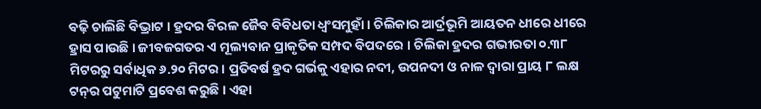ବଢ଼ି ଚାଲିଛି ବିଭ୍ରାଟ । ହ୍ରଦର ବିରଳ ଜୈବ ବିବିଧତା ଧ୍ୱଂସମୁହାଁ । ଚିଲିକାର ଆର୍ଦ୍ରଭୂମି ଆୟତନ ଧୀରେ ଧୀରେ ହ୍ରାସ ପାଉଛି । ଜୀବଜଗତର ଏ ମୂଲ୍ୟବାନ ପ୍ରାକୃତିକ ସମ୍ପଦ ବିପଦରେ । ଚିଲିକା ହ୍ରଦର ଗଭୀରତା ୦.୩୮ ମିଟରରୁ ସର୍ବାଧିକ ୬.୨୦ ମିଟର । ପ୍ରତିବର୍ଷ ହ୍ରଦ ଗର୍ଭକୁ ଏହାର ନଦୀ, ଉପନଦୀ ଓ ନାଳ ଦ୍ୱାରା ପ୍ରାୟ ୮ ଲକ୍ଷ ଟନ୍‌ର ପଟୁମାଟି ପ୍ରବେଶ କରୁଛି । ଏହା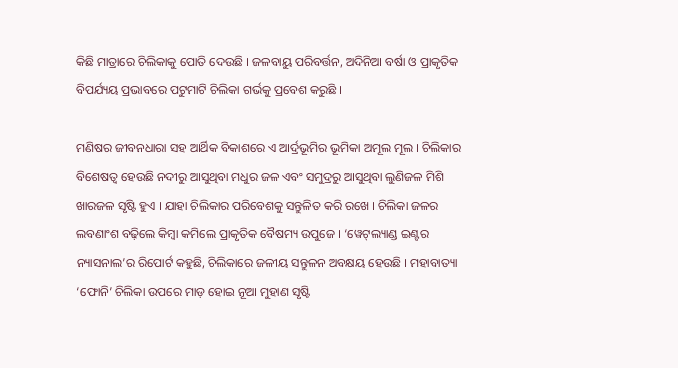କିଛି ମାତ୍ରାରେ ଚିଲିକାକୁ ପୋତି ଦେଉଛି । ଜଳବାୟୁ ପରିବର୍ତ୍ତନ, ଅଦିନିଆ ବର୍ଷା ଓ ପ୍ରାକୃତିକ ବିପର୍ଯ୍ୟୟ ପ୍ରଭାବରେ ପଟୁମାଟି ଚିଲିକା ଗର୍ଭକୁ ପ୍ରବେଶ କରୁଛି ।

ମଣିଷର ଜୀବନଧାରା ସହ ଆର୍ଥିକ ବିକାଶରେ ଏ ଆର୍ଦ୍ରଭୂମିର ଭୂମିକା ଅମୂଲ ମୂଲ । ଚିଲିକାର ବିଶେଷତ୍ୱ ହେଉଛି ନଦୀରୁ ଆସୁଥିବା ମଧୁର ଜଳ ଏବଂ ସମୁଦ୍ରରୁ ଆସୁଥିବା ଲୁଣିଜଳ ମିଶି ଖାରଜଳ ସୃଷ୍ଟି ହୁଏ । ଯାହା ଚିଲିକାର ପରିବେଶକୁ ସନ୍ତୁଳିତ କରି ରଖେ । ଚିଲିକା ଜଳର ଲବଣାଂଶ ବଢ଼ିଲେ କିମ୍ବା କମିଲେ ପ୍ରାକୃତିକ ବୈଷମ୍ୟ ଉପୁଜେ । ‘ୱେଟ୍‌ଲ୍ୟାଣ୍ଡ ଇଣ୍ଟର ନ୍ୟାସନାଲ’ର ରିପୋର୍ଟ କହୁଛି, ଚିଲିକାରେ ଜଳୀୟ ସନ୍ତୁଳନ ଅବକ୍ଷୟ ହେଉଛି । ମହାବାତ୍ୟା ‘ଫୋନି’ ଚିଲିକା ଉପରେ ମାଡ଼ ହୋଇ ନୂଆ ମୁହାଣ ସୃଷ୍ଟି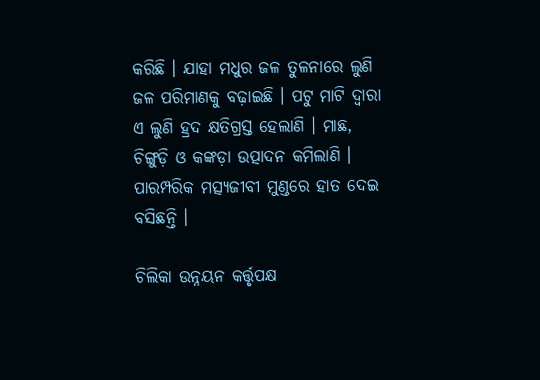କରିଛି । ଯାହା ମଧୁର ଜଳ ତୁଳନାରେ ଲୁଣି ଜଳ ପରିମାଣକୁ ବଢ଼ାଇଛି । ପଟୁ ମାଟି ଦ୍ୱାରା ଏ ଲୁଣି ହ୍ରଦ କ୍ଷତିଗ୍ରସ୍ତ ହେଲାଣି । ମାଛ, ଚିଙ୍ଗୁଡ଼ି ଓ କଙ୍କଡ଼ା ଉତ୍ପାଦନ କମିଲାଣି । ପାରମ୍ପରିକ ମତ୍ସ୍ୟଜୀବୀ ମୁଣ୍ଡରେ ହାତ ଦେଇ ବସିଛନ୍ତି ।

ଚିଲିକା ଉନ୍ନୟନ କର୍ତ୍ତୃପକ୍ଷ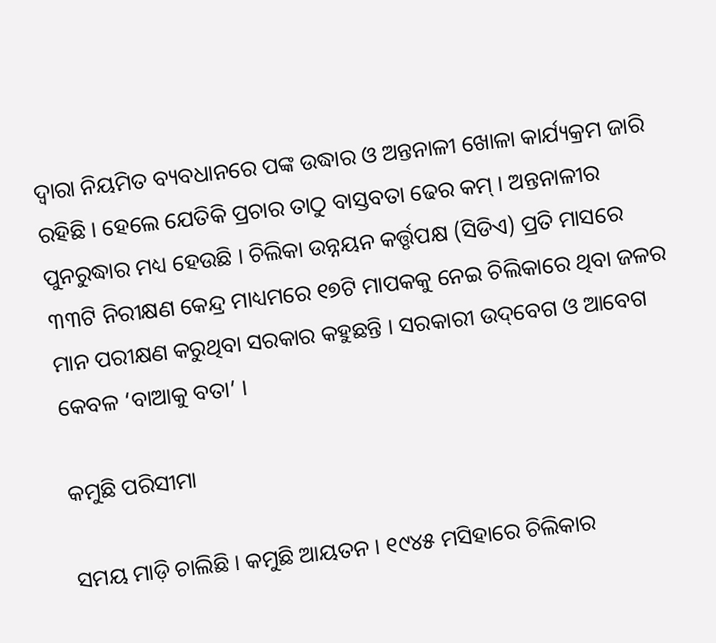ଦ୍ୱାରା ନିୟମିତ ବ୍ୟବଧାନରେ ପଙ୍କ ଉଦ୍ଧାର ଓ ଅନ୍ତନାଳୀ ଖୋଳା କାର୍ଯ୍ୟକ୍ରମ ଜାରି ରହିଛି । ହେଲେ ଯେତିକି ପ୍ରଚାର ତାଠୁ ବାସ୍ତବତା ଢେର କମ୍‌ । ଅନ୍ତନାଳୀର ପୁନରୁଦ୍ଧାର ମଧ୍ୟ ହେଉଛି । ଚିଲିକା ଉନ୍ନୟନ କର୍ତ୍ତୃପକ୍ଷ (ସିଡିଏ) ପ୍ରତି ମାସରେ ୩୩ଟି ନିରୀକ୍ଷଣ କେନ୍ଦ୍ର ମାଧ୍ୟମରେ ୧୭ଟି ମାପକକୁ ନେଇ ଚିଲିକାରେ ଥିବା ଜଳର ମାନ ପରୀକ୍ଷଣ କରୁଥିବା ସରକାର କହୁଛନ୍ତି । ସରକାରୀ ଉଦ୍‌ବେଗ ଓ ଆବେଗ କେବଳ ‘ବାଆକୁ ବତା’ ।

କମୁଛି ପରିସୀମା

ସମୟ ମାଡ଼ି ଚାଲିଛି । କମୁଛି ଆୟତନ । ୧୯୪୫ ମସିହାରେ ଚିଲିକାର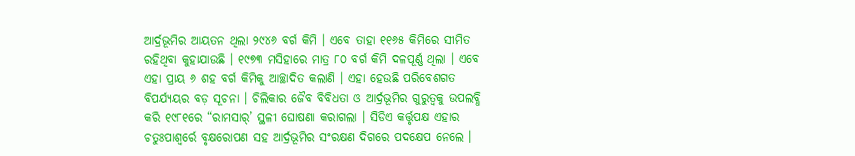ଆର୍ଦ୍ରଭୂମିର ଆୟତନ ଥିଲା ୨୯୪୬ ବର୍ଗ କିମି । ଏବେ ତାହା ୧୧୬୫ କିମିରେ ସୀମିତ ରହିଥିବା କୁହାଯାଉଛି । ୧୯୭୩ ମସିହାରେ ମାତ୍ର ୮୦ ବର୍ଗ କିମି ଦଳପୂର୍ଣ୍ଣ ଥିଲା । ଏବେ ଏହା ପ୍ରାୟ ୬ ଶହ ବର୍ଗ କିମିକୁ ଆଚ୍ଛାଦିତ କଲାଣି । ଏହା ହେଉଛି ପରିବେଶଗତ ବିପର୍ଯ୍ୟୟର ବଡ଼ ସୂଚନା । ଚିଲିକାର ଜୈବ ବିବିଧତା ଓ ଆର୍ଦ୍ରଭୂମିର ଗୁରୁତ୍ୱକୁ ଉପଲବ୍ଧି କରି ୧୯୮୧ରେ “ରାମସାର୍‌’ ସ୍ଥଳୀ ଘୋଷଣା କରାଗଲା । ସିଡିଏ କର୍ତ୍ତୃପକ୍ଷ ଏହାର ଚତୁଃପାଶ୍ୱର୍ରେ ବୃକ୍ଷରୋପଣ ସହ ଆର୍ଦ୍ରଭୂମିର ସଂରକ୍ଷଣ ଦିଗରେ ପଦକ୍ଷେପ ନେଲେ ।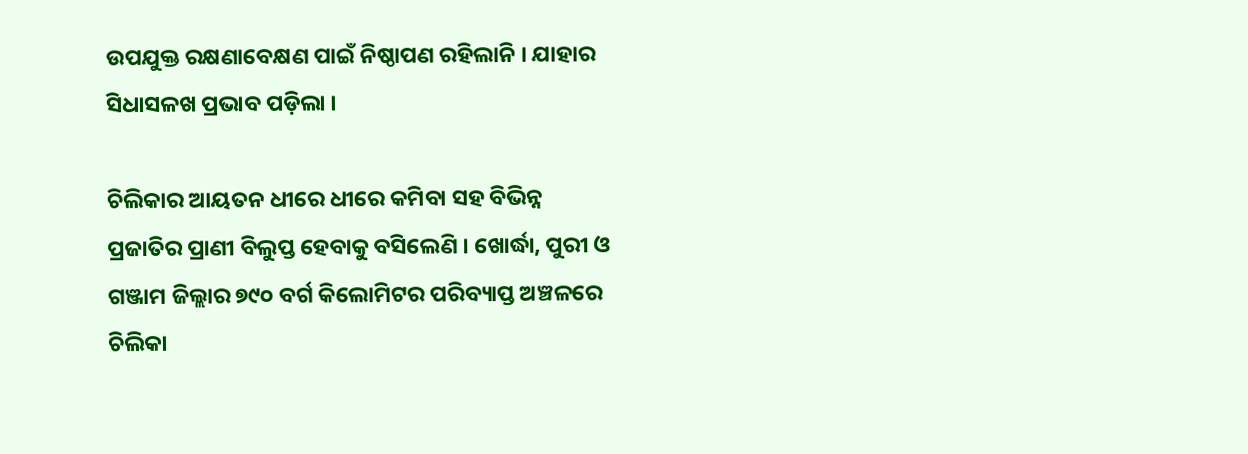ଉପଯୁକ୍ତ ରକ୍ଷଣାବେକ୍ଷଣ ପାଇଁ ନିଷ୍ଠାପଣ ରହିଲାନି । ଯାହାର ସିଧାସଳଖ ପ୍ରଭାବ ପଡ଼ିଲା ।

ଚିଲିକାର ଆୟତନ ଧୀରେ ଧୀରେ କମିବା ସହ ବିଭିନ୍ନ ପ୍ରଜାତିର ପ୍ରାଣୀ ବିଲୁପ୍ତ ହେବାକୁ ବସିଲେଣି । ଖୋର୍ଦ୍ଧା, ପୁରୀ ଓ ଗଞ୍ଜାମ ଜିଲ୍ଲାର ୭୯୦ ବର୍ଗ କିଲୋମିଟର ପରିବ୍ୟାପ୍ତ ଅଞ୍ଚଳରେ ଚିଲିକା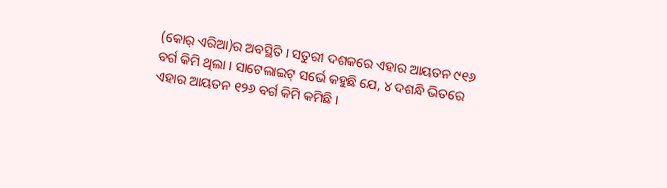(କୋର୍‌ ଏରିଆ)ର ଅବସ୍ଥିତି । ସତୁରୀ ଦଶକରେ ଏହାର ଆୟତନ ୯୧୬ ବର୍ଗ କିମି ଥିଲା । ସାଟେଲାଇଟ୍‌ ସର୍ଭେ କହୁଛି ଯେ, ୪ ଦଶନ୍ଧି ଭିତରେ ଏହାର ଆୟତନ ୧୨୬ ବର୍ଗ କିମି କମିଛି ।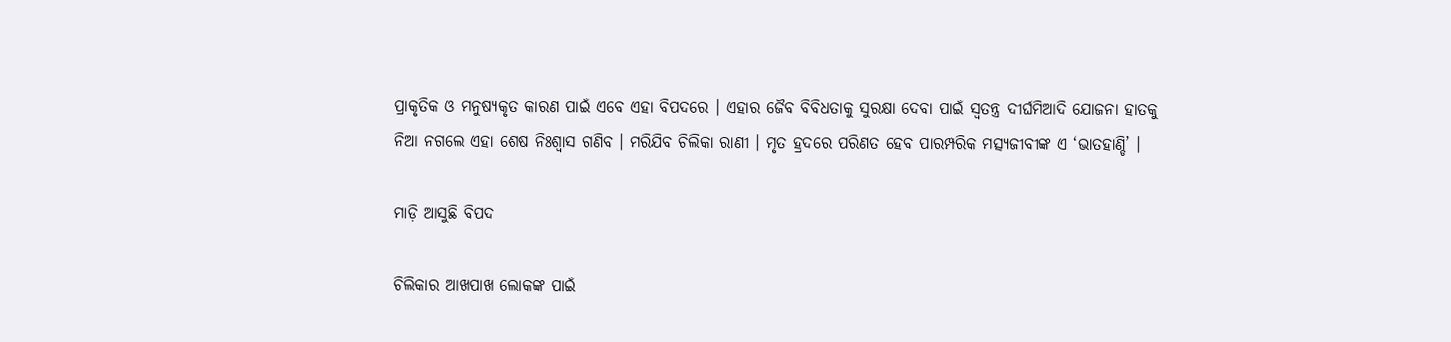ପ୍ରାକୃତିକ ଓ ମନୁଷ୍ୟକୃତ କାରଣ ପାଇଁ ଏବେ ଏହା ବିପଦରେ । ଏହାର ଜୈବ ବିବିଧତାକୁ ସୁରକ୍ଷା ଦେବା ପାଇଁ ସ୍ୱତନ୍ତ୍ର ଦୀର୍ଘମିଆଦି ଯୋଜନା ହାତକୁ ନିଆ ନଗଲେ ଏହା ଶେଷ ନିଃଶ୍ୱାସ ଗଣିବ । ମରିଯିବ ଚିଲିକା ରାଣୀ । ମୃତ ହ୍ରଦରେ ପରିଣତ ହେବ ପାରମ୍ପରିକ ମତ୍ସ୍ୟଜୀବୀଙ୍କ ଏ ‘ଭାତହାଣ୍ଡି’ ।

ମାଡ଼ି ଆସୁଛି ବିପଦ

ଚିଲିକାର ଆଖପାଖ ଲୋକଙ୍କ ପାଇଁ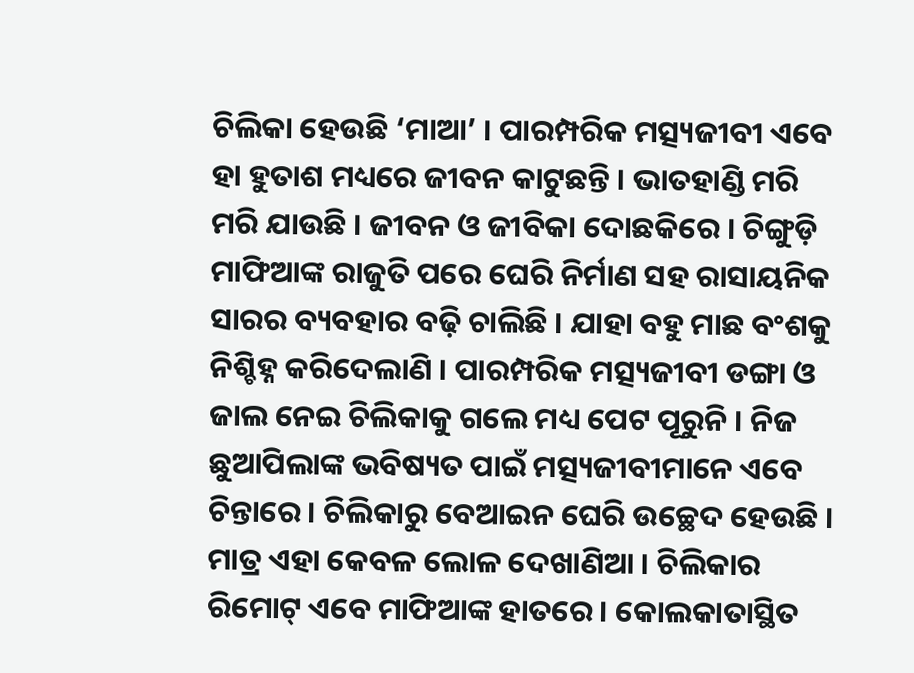ଚିଲିକା ହେଉଛି ‘ମାଆ’ । ପାରମ୍ପରିକ ମତ୍ସ୍ୟଜୀବୀ ଏବେ ହା ହୁତାଶ ମଧ୍ୟରେ ଜୀବନ କାଟୁଛନ୍ତି । ଭାତହାଣ୍ଡି ମରି ମରି ଯାଉଛି । ଜୀବନ ଓ ଜୀବିକା ଦୋଛକିରେ । ଚିଙ୍ଗୁଡ଼ି ମାଫିଆଙ୍କ ରାଜୁତି ପରେ ଘେରି ନିର୍ମାଣ ସହ ରାସାୟନିକ ସାରର ବ୍ୟବହାର ବଢ଼ି ଚାଲିଛି । ଯାହା ବହୁ ମାଛ ବଂଶକୁ ନିଶ୍ଚିହ୍ନ କରିଦେଲାଣି । ପାରମ୍ପରିକ ମତ୍ସ୍ୟଜୀବୀ ଡଙ୍ଗା ଓ ଜାଲ ନେଇ ଚିଲିକାକୁ ଗଲେ ମଧ୍ୟ ପେଟ ପୂରୁନି । ନିଜ ଛୁଆପିଲାଙ୍କ ଭବିଷ୍ୟତ ପାଇଁ ମତ୍ସ୍ୟଜୀବୀମାନେ ଏବେ ଚିନ୍ତାରେ । ଚିଲିକାରୁ ବେଆଇନ ଘେରି ଉଚ୍ଛେଦ ହେଉଛି । ମାତ୍ର ଏହା କେବଳ ଲୋଳ ଦେଖାଣିଆ । ଚିଲିକାର ରିମୋଟ୍‌ ଏବେ ମାଫିଆଙ୍କ ହାତରେ । କୋଲକାତାସ୍ଥିତ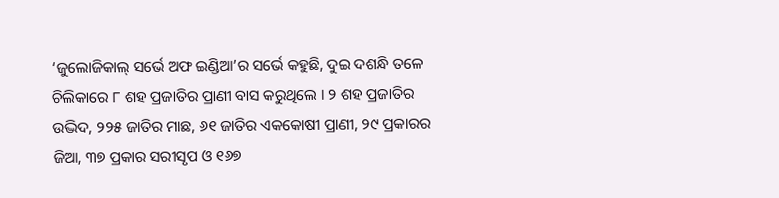‘ଜୁଲୋଜିକାଲ୍‌ ସର୍ଭେ ଅଫ ଇଣ୍ଡିଆ’ର ସର୍ଭେ କହୁଛି, ଦୁଇ ଦଶନ୍ଧି ତଳେ ଚିଲିକାରେ ୮ ଶହ ପ୍ରଜାତିର ପ୍ରାଣୀ ବାସ କରୁଥିଲେ । ୨ ଶହ ପ୍ରଜାତିର ଉଦ୍ଭିଦ, ୨୨୫ ଜାତିର ମାଛ, ୬୧ ଜାତିର ଏକକୋଷୀ ପ୍ରାଣୀ, ୨୯ ପ୍ରକାରର ଜିଆ, ୩୭ ପ୍ରକାର ସରୀସୃପ ଓ ୧୬୭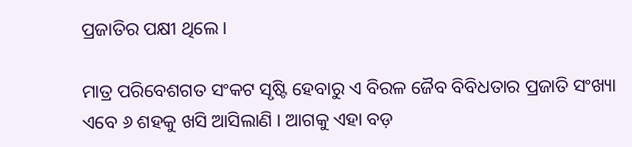ପ୍ରଜାତିର ପକ୍ଷୀ ଥିଲେ ।

ମାତ୍ର ପରିବେଶଗତ ସଂକଟ ସୃଷ୍ଟି ହେବାରୁ ଏ ବିରଳ ଜୈବ ବିବିଧତାର ପ୍ରଜାତି ସଂଖ୍ୟା ଏବେ ୬ ଶହକୁ ଖସି ଆସିଲାଣି । ଆଗକୁ ଏହା ବଡ଼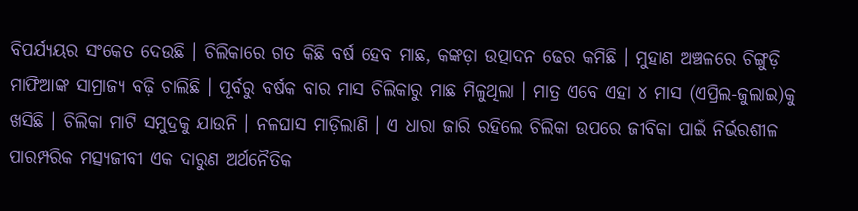ବିପର୍ଯ୍ୟୟର ସଂକେତ ଦେଉଛି । ଚିଲିକାରେ ଗତ କିଛି ବର୍ଷ ହେବ ମାଛ, କଙ୍କଡ଼ା ଉତ୍ପାଦନ ଢେର କମିଛି । ମୁହାଣ ଅଞ୍ଚଳରେ ଚିଙ୍ଗୁଡ଼ି ମାଫିଆଙ୍କ ସାମ୍ରାଜ୍ୟ ବଢ଼ି ଚାଲିଛି । ପୂର୍ବରୁ ବର୍ଷକ ବାର ମାସ ଚିଲିକାରୁ ମାଛ ମିଳୁଥିଲା । ମାତ୍ର ଏବେ ଏହା ୪ ମାସ (ଏପ୍ରିଲ-ଜୁଲାଇ)କୁ ଖସିଛି । ଚିଲିକା ମାଟି ସମୁଦ୍ରକୁ ଯାଉନି । ନଳଘାସ ମାଡ଼ିଲାଣି । ଏ ଧାରା ଜାରି ରହିଲେ ଚିଲିକା ଉପରେ ଜୀବିକା ପାଇଁ ନିର୍ଭରଶୀଳ ପାରମ୍ପରିକ ମତ୍ସ୍ୟଜୀବୀ ଏକ ଦାରୁଣ ଅର୍ଥନୈତିକ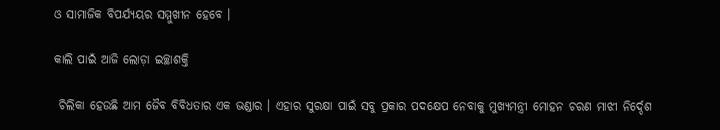ଓ ସାମାଜିକ ବିପର୍ଯ୍ୟୟର ସମ୍ମୁଖୀନ ହେବେ ।

କାଲି ପାଇଁ ଆଜି ଲୋଡ଼ା ଇଚ୍ଛାଶକ୍ତି

 ଚିଲିକା ହେଉଛି ଆମ ଜୈବ ବିବିଧତାର ଏକ ଭଣ୍ଡାର । ଏହାର ସୁରକ୍ଷା ପାଇଁ ସବୁ ପ୍ରକାର ପଦକ୍ଷେପ ନେବାକୁ ମୁଖ୍ୟମନ୍ତ୍ରୀ ମୋହନ ଚରଣ ମାଝୀ ନିର୍ଦ୍ଦେଶ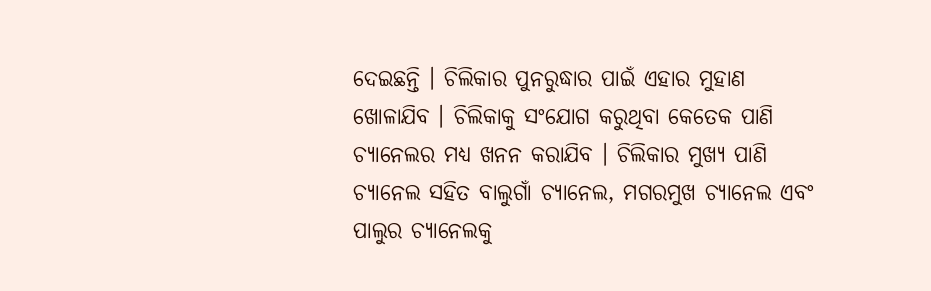ଦେଇଛନ୍ତି । ଚିଲିକାର ପୁନରୁଦ୍ଧାର ପାଇଁ ଏହାର ମୁହାଣ ଖୋଳାଯିବ । ଚିଲିକାକୁ ସଂଯୋଗ କରୁଥିବା କେତେକ ପାଣି ଚ୍ୟାନେଲର ମଧ୍ୟ ଖନନ କରାଯିବ । ଚିଲିକାର ମୁଖ୍ୟ ପାଣି ଚ୍ୟାନେଲ ସହିତ ବାଲୁଗାଁ ଚ୍ୟାନେଲ, ମଗରମୁଖ ଚ୍ୟାନେଲ ଏବଂ ପାଲୁର ଚ୍ୟାନେଲକୁ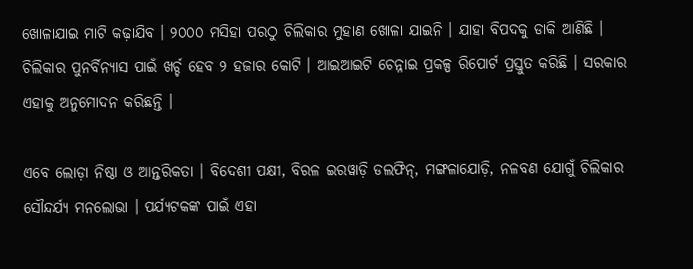ଖୋଳାଯାଇ ମାଟି କଢ଼ାଯିବ । ୨୦୦୦ ମସିହା ପରଠୁ ଚିଲିକାର ମୁହାଣ ଖୋଳା ଯାଇନି । ଯାହା ବିପଦକୁ ଡାକି ଆଣିଛି । ଚିଲିକାର ପୁନର୍ବିନ୍ୟାସ ପାଇଁ ଖର୍ଚ୍ଚ ହେବ ୨ ହଜାର କୋଟି । ଆଇଆଇଟି ଚେନ୍ନାଇ ପ୍ରକଳ୍ପ ରିପୋର୍ଟ ପ୍ରସ୍ତୁତ କରିଛି । ସରକାର ଏହାକୁ ଅନୁମୋଦନ କରିଛନ୍ତି ।

ଏବେ ଲୋଡ଼ା ନିଷ୍ଠା ଓ ଆନ୍ତରିକତା । ବିଦେଶୀ ପକ୍ଷୀ, ବିରଳ ଇରୱାଡ଼ି ଡଲଫିନ୍‌, ମଙ୍ଗଳାଯୋଡ଼ି, ନଳବଣ ଯୋଗୁଁ ଚିଲିକାର ସୌନ୍ଦର୍ଯ୍ୟ ମନଲୋଭା । ପର୍ଯ୍ୟଟକଙ୍କ ପାଇଁ ଏହା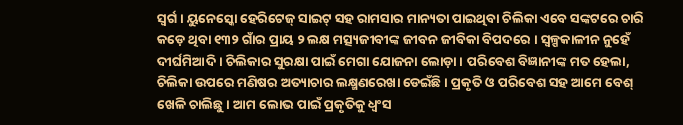ସ୍ୱର୍ଗ । ୟୁନେସ୍କୋ ହେରିଟେଜ୍‌ ସାଇଟ୍‌ ସହ ରାମସାର ମାନ୍ୟତା ପାଇଥିବା ଚିଲିକା ଏବେ ସଙ୍କଟରେ ଚାରି କଡ଼େ ଥିବା ୧୩୨ ଗାଁର ପ୍ରାୟ ୨ ଲକ୍ଷ ମତ୍ସ୍ୟଜୀବୀଙ୍କ ଜୀବନ ଜୀବିକା ବିପଦରେ । ସ୍ୱଳ୍ପକାଳୀନ ନୁହେଁ ଦୀର୍ଘମିଆଦି । ଚିଲିକାର ସୁରକ୍ଷା ପାଇଁ ମେଗା ଯୋଜନା ଲୋଡ଼ା । ପରିବେଶ ବିଜ୍ଞାନୀଙ୍କ ମତ ହେଲା, ଚିଲିକା ଉପରେ ମଣିଷର ଅତ୍ୟାଚାର ଲକ୍ଷ୍ମଣରେଖା ଡେଇଁଛି । ପ୍ରକୃତି ଓ ପରିବେଶ ସହ ଆମେ ବେଶ୍‌ ଖେଳି ଚାଲିଛୁ । ଆମ ଲୋଭ ପାଇଁ ପ୍ରକୃତିକୁ ଧ୍ୱଂସ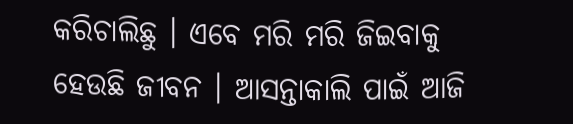କରିଚାଲିଛୁ । ଏବେ ମରି ମରି ଜିଇବାକୁ ହେଉଛି ଜୀବନ । ଆସନ୍ତାକାଲି ପାଇଁ ଆଜି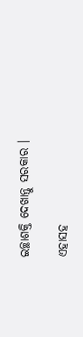ଇଚ୍ଛାଶକ୍ତି ଦେଖାନ୍ତୁ ସରକାର ।

ଏହାସହ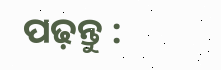ପଢ଼ନ୍ତୁ :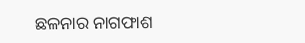ଛଳନାର ନାଗଫାଶ